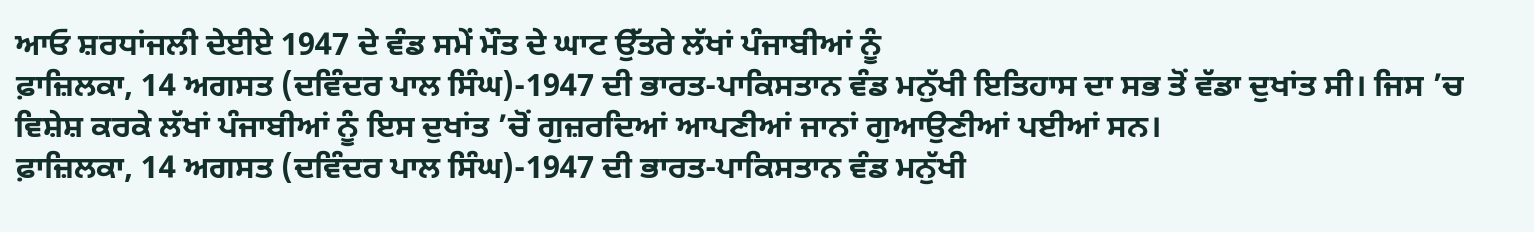ਆਓ ਸ਼ਰਧਾਂਜਲੀ ਦੇਈਏ 1947 ਦੇ ਵੰਡ ਸਮੇਂ ਮੌਤ ਦੇ ਘਾਟ ਉੱਤਰੇ ਲੱਖਾਂ ਪੰਜਾਬੀਆਂ ਨੂੰ
ਫ਼ਾਜ਼ਿਲਕਾ, 14 ਅਗਸਤ (ਦਵਿੰਦਰ ਪਾਲ ਸਿੰਘ)-1947 ਦੀ ਭਾਰਤ-ਪਾਕਿਸਤਾਨ ਵੰਡ ਮਨੁੱਖੀ ਇਤਿਹਾਸ ਦਾ ਸਭ ਤੋਂ ਵੱਡਾ ਦੁਖਾਂਤ ਸੀ। ਜਿਸ ’ਚ ਵਿਸ਼ੇਸ਼ ਕਰਕੇ ਲੱਖਾਂ ਪੰਜਾਬੀਆਂ ਨੂੰ ਇਸ ਦੁਖਾਂਤ ’ਚੋਂ ਗੁਜ਼ਰਦਿਆਂ ਆਪਣੀਆਂ ਜਾਨਾਂ ਗੁਆਉਣੀਆਂ ਪਈਆਂ ਸਨ।
ਫ਼ਾਜ਼ਿਲਕਾ, 14 ਅਗਸਤ (ਦਵਿੰਦਰ ਪਾਲ ਸਿੰਘ)-1947 ਦੀ ਭਾਰਤ-ਪਾਕਿਸਤਾਨ ਵੰਡ ਮਨੁੱਖੀ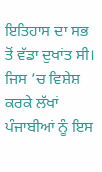ਇਤਿਹਾਸ ਦਾ ਸਭ ਤੋਂ ਵੱਡਾ ਦੁਖਾਂਤ ਸੀ। ਜਿਸ ’ਚ ਵਿਸ਼ੇਸ਼ ਕਰਕੇ ਲੱਖਾਂ ਪੰਜਾਬੀਆਂ ਨੂੰ ਇਸ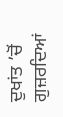ਦੁਖਾਂਤ ’ਚੋਂ ਗੁਜ਼ਰਦਿਆਂ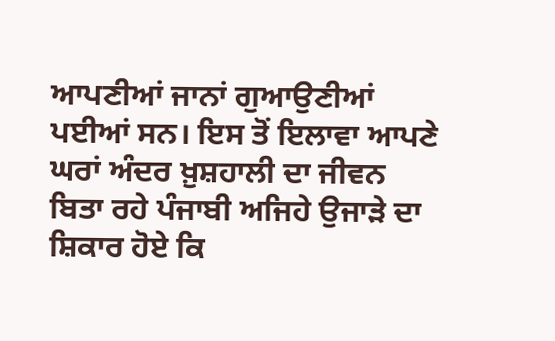ਆਪਣੀਆਂ ਜਾਨਾਂ ਗੁਆਉਣੀਆਂ ਪਈਆਂ ਸਨ। ਇਸ ਤੋਂ ਇਲਾਵਾ ਆਪਣੇ ਘਰਾਂ ਅੰਦਰ ਖ਼ੁਸ਼ਹਾਲੀ ਦਾ ਜੀਵਨ ਬਿਤਾ ਰਹੇ ਪੰਜਾਬੀ ਅਜਿਹੇ ਉਜਾੜੇ ਦਾ ਸ਼ਿਕਾਰ ਹੋਏ ਕਿ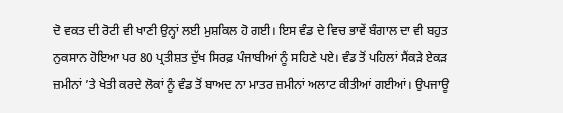ਦੋ ਵਕਤ ਦੀ ਰੋਟੀ ਵੀ ਖਾਣੀ ਉਨ੍ਹਾਂ ਲਈ ਮੁਸ਼ਕਿਲ ਹੋ ਗਈ। ਇਸ ਵੰਡ ਦੇ ਵਿਚ ਭਾਵੇਂ ਬੰਗਾਲ ਦਾ ਵੀ ਬਹੁਤ ਨੁਕਸਾਨ ਹੋਇਆ ਪਰ 80 ਪ੍ਰਤੀਸ਼ਤ ਦੁੱਖ ਸਿਰਫ਼ ਪੰਜਾਬੀਆਂ ਨੂੰ ਸਹਿਣੇ ਪਏ। ਵੰਡ ਤੋਂ ਪਹਿਲਾਂ ਸੈਂਕੜੇ ਏਕੜ ਜ਼ਮੀਨਾਂ ’ਤੇ ਖੇਤੀ ਕਰਦੇ ਲੋਕਾਂ ਨੂੰ ਵੰਡ ਤੋਂ ਬਾਅਦ ਨਾ ਮਾਤਰ ਜ਼ਮੀਨਾਂ ਅਲਾਟ ਕੀਤੀਆਂ ਗਈਆਂ। ਉਪਜਾਊ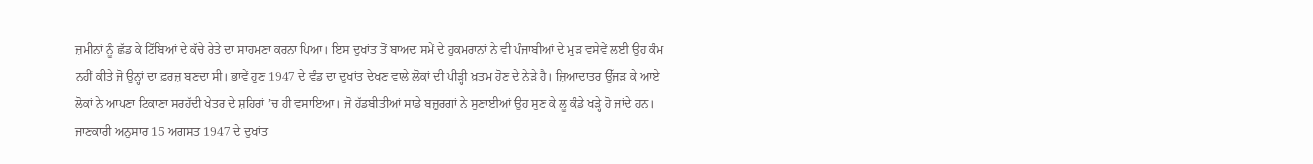ਜ਼ਮੀਨਾਂ ਨੂੰ ਛੱਡ ਕੇ ਟਿੱਬਿਆਂ ਦੇ ਕੱਚੇ ਰੇਤੇ ਦਾ ਸਾਹਮਣਾ ਕਰਨਾ ਪਿਆ। ਇਸ ਦੁਖਾਂਤ ਤੋਂ ਬਾਅਦ ਸਮੇਂ ਦੇ ਹੁਕਮਰਾਨਾਂ ਨੇ ਵੀ ਪੰਜਾਬੀਆਂ ਦੇ ਮੁੜ ਵਸੇਵੇਂ ਲਈ ਉਹ ਕੰਮ ਨਹੀਂ ਕੀਤੇ ਜੋ ਉਨ੍ਹਾਂ ਦਾ ਫ਼ਰਜ਼ ਬਣਦਾ ਸੀ। ਭਾਵੇਂ ਹੁਣ 1947 ਦੇ ਵੰਡ ਦਾ ਦੁਖਾਂਤ ਦੇਖਣ ਵਾਲੇ ਲੋਕਾਂ ਦੀ ਪੀੜ੍ਹੀ ਖ਼ਤਮ ਹੋਣ ਦੇ ਨੇੜੇ ਹੈ। ਜ਼ਿਆਦਾਤਰ ਉੱਜੜ ਕੇ ਆਏ ਲੋਕਾਂ ਨੇ ਆਪਣਾ ਟਿਕਾਣਾ ਸਰਹੱਦੀ ਖੇਤਰ ਦੇ ਸ਼ਹਿਰਾਂ ’ਚ ਹੀ ਵਸਾਇਆ। ਜੋ ਹੱਡਬੀਤੀਆਂ ਸਾਡੇ ਬਜ਼ੁਰਗਾਂ ਨੇ ਸੁਣਾਈਆਂ ਉਹ ਸੁਣ ਕੇ ਲੂ ਕੰਡੇ ਖੜ੍ਹੇ ਹੋ ਜਾਂਦੇ ਹਨ। ਜਾਣਕਾਰੀ ਅਨੁਸਾਰ 15 ਅਗਸਤ 1947 ਦੇ ਦੁਖਾਂਤ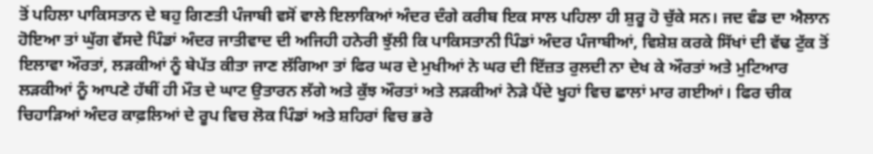ਤੋਂ ਪਹਿਲਾ ਪਾਕਿਸਤਾਨ ਦੇ ਬਹੁ ਗਿਣਤੀ ਪੰਜਾਬੀ ਵਸੋਂ ਵਾਲੇ ਇਲਾਕਿਆਂ ਅੰਦਰ ਦੰਗੇ ਕਰੀਬ ਇਕ ਸਾਲ ਪਹਿਲਾ ਹੀ ਸ਼ੁਰੂ ਹੋ ਚੁੱਕੇ ਸਨ। ਜਦ ਵੰਡ ਦਾ ਐਲਾਨ ਹੋਇਆ ਤਾਂ ਘੁੱਗ ਵੱਸਦੇ ਪਿੰਡਾਂ ਅੰਦਰ ਜਾਤੀਵਾਦ ਦੀ ਅਜਿਹੀ ਹਨੇਰੀ ਝੁੱਲੀ ਕਿ ਪਾਕਿਸਤਾਨੀ ਪਿੰਡਾਂ ਅੰਦਰ ਪੰਜਾਬੀਆਂ, ਵਿਸ਼ੇਸ਼ ਕਰਕੇ ਸਿੱਖਾਂ ਦੀ ਵੱਢ ਟੁੱਕ ਤੋਂ ਇਲਾਵਾ ਔਰਤਾਂ, ਲੜਕੀਆਂ ਨੂੰ ਬੇਪੱਤ ਕੀਤਾ ਜਾਣ ਲੱਗਿਆ ਤਾਂ ਫਿਰ ਘਰ ਦੇ ਮੁਖੀਆਂ ਨੇ ਘਰ ਦੀ ਇੱਜ਼ਤ ਰੁਲਦੀ ਨਾ ਦੇਖ ਕੇ ਔਰਤਾਂ ਅਤੇ ਮੁਟਿਆਰ ਲੜਕੀਆਂ ਨੂੰ ਆਪਣੇ ਹੱਥੀਂ ਹੀ ਮੌਤ ਦੇ ਘਾਟ ਉਤਾਰਨ ਲੱਗੇ ਅਤੇ ਕੁੱਝ ਔਰਤਾਂ ਅਤੇ ਲੜਕੀਆਂ ਨੇੜੇ ਪੈਂਦੇ ਖੂਹਾਂ ਵਿਚ ਛਾਲਾਂ ਮਾਰ ਗਈਆਂ। ਫਿਰ ਚੀਕ ਚਿਹਾੜਿਆਂ ਅੰਦਰ ਕਾਫ਼ਲਿਆਂ ਦੇ ਰੂਪ ਵਿਚ ਲੋਕ ਪਿੰਡਾਂ ਅਤੇ ਸ਼ਹਿਰਾਂ ਵਿਚ ਭਰੇ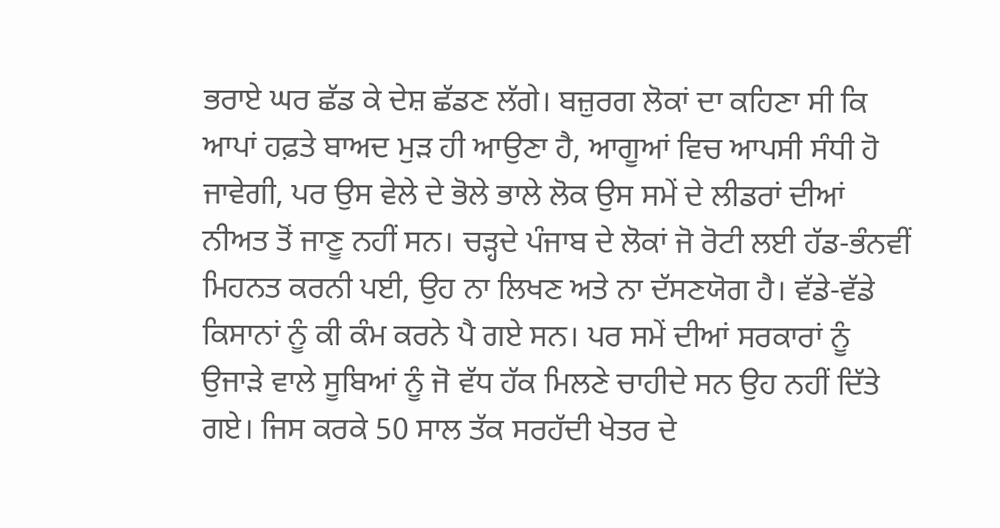ਭਰਾਏ ਘਰ ਛੱਡ ਕੇ ਦੇਸ਼ ਛੱਡਣ ਲੱਗੇ। ਬਜ਼ੁਰਗ ਲੋਕਾਂ ਦਾ ਕਹਿਣਾ ਸੀ ਕਿ ਆਪਾਂ ਹਫ਼ਤੇ ਬਾਅਦ ਮੁੜ ਹੀ ਆਉਣਾ ਹੈ, ਆਗੂਆਂ ਵਿਚ ਆਪਸੀ ਸੰਧੀ ਹੋ ਜਾਵੇਗੀ, ਪਰ ਉਸ ਵੇਲੇ ਦੇ ਭੋਲੇ ਭਾਲੇ ਲੋਕ ਉਸ ਸਮੇਂ ਦੇ ਲੀਡਰਾਂ ਦੀਆਂ ਨੀਅਤ ਤੋਂ ਜਾਣੂ ਨਹੀਂ ਸਨ। ਚੜ੍ਹਦੇ ਪੰਜਾਬ ਦੇ ਲੋਕਾਂ ਜੋ ਰੋਟੀ ਲਈ ਹੱਡ-ਭੰਨਵੀਂ ਮਿਹਨਤ ਕਰਨੀ ਪਈ, ਉਹ ਨਾ ਲਿਖਣ ਅਤੇ ਨਾ ਦੱਸਣਯੋਗ ਹੈ। ਵੱਡੇ-ਵੱਡੇ ਕਿਸਾਨਾਂ ਨੂੰ ਕੀ ਕੰਮ ਕਰਨੇ ਪੈ ਗਏ ਸਨ। ਪਰ ਸਮੇਂ ਦੀਆਂ ਸਰਕਾਰਾਂ ਨੂੰ ਉਜਾੜੇ ਵਾਲੇ ਸੂਬਿਆਂ ਨੂੰ ਜੋ ਵੱਧ ਹੱਕ ਮਿਲਣੇ ਚਾਹੀਦੇ ਸਨ ਉਹ ਨਹੀਂ ਦਿੱਤੇ ਗਏ। ਜਿਸ ਕਰਕੇ 50 ਸਾਲ ਤੱਕ ਸਰਹੱਦੀ ਖੇਤਰ ਦੇ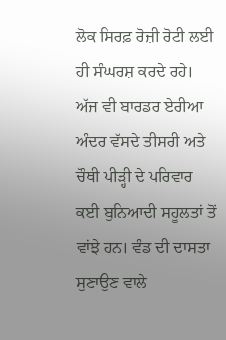ਲੋਕ ਸਿਰਫ਼ ਰੋਜ਼ੀ ਰੋਟੀ ਲਈ ਹੀ ਸੰਘਰਸ਼ ਕਰਦੇ ਰਹੇ। ਅੱਜ ਵੀ ਬਾਰਡਰ ਏਰੀਆ ਅੰਦਰ ਵੱਸਦੇ ਤੀਸਰੀ ਅਤੇ ਚੌਥੀ ਪੀੜ੍ਹੀ ਦੇ ਪਰਿਵਾਰ ਕਈ ਬੁਨਿਆਦੀ ਸਹੂਲਤਾਂ ਤੋਂ ਵਾਂਝੇ ਹਨ। ਵੰਡ ਦੀ ਦਾਸਤਾ ਸੁਣਾਉਣ ਵਾਲੇ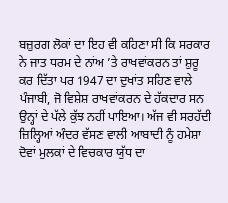ਬਜ਼ੁਰਗ ਲੋਕਾਂ ਦਾ ਇਹ ਵੀ ਕਹਿਣਾ ਸੀ ਕਿ ਸਰਕਾਰ ਨੇ ਜਾਤ ਧਰਮ ਦੇ ਨਾਂਅ ’ਤੇ ਰਾਖਵਾਂਕਰਨ ਤਾਂ ਸ਼ੁਰੂ ਕਰ ਦਿੱਤਾ ਪਰ 1947 ਦਾ ਦੁਖਾਂਤ ਸਹਿਣ ਵਾਲੇ ਪੰਜਾਬੀ, ਜੋ ਵਿਸ਼ੇਸ਼ ਰਾਖਵਾਂਕਰਨ ਦੇ ਹੱਕਦਾਰ ਸਨ ਉਨ੍ਹਾਂ ਦੇ ਪੱਲੇ ਕੁੱਝ ਨਹੀਂ ਪਾਇਆ। ਅੱਜ ਵੀ ਸਰਹੱਦੀ ਜ਼ਿਲ੍ਹਿਆਂ ਅੰਦਰ ਵੱਸਣ ਵਾਲੀ ਆਬਾਦੀ ਨੂੰ ਹਮੇਸ਼ਾ ਦੋਵਾਂ ਮੁਲਕਾਂ ਦੇ ਵਿਚਕਾਰ ਯੁੱਧ ਦਾ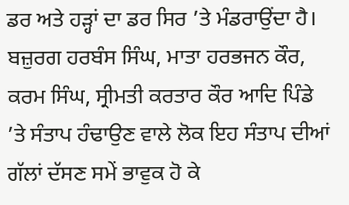ਡਰ ਅਤੇ ਹੜ੍ਹਾਂ ਦਾ ਡਰ ਸਿਰ ’ਤੇ ਮੰਡਰਾਉਂਦਾ ਹੈ। ਬਜ਼ੁਰਗ ਹਰਬੰਸ ਸਿੰਘ, ਮਾਤਾ ਹਰਭਜਨ ਕੌਰ, ਕਰਮ ਸਿੰਘ, ਸ੍ਰੀਮਤੀ ਕਰਤਾਰ ਕੌਰ ਆਦਿ ਪਿੰਡੇ ’ਤੇ ਸੰਤਾਪ ਹੰਢਾਉਣ ਵਾਲੇ ਲੋਕ ਇਹ ਸੰਤਾਪ ਦੀਆਂ ਗੱਲਾਂ ਦੱਸਣ ਸਮੇਂ ਭਾਵੁਕ ਹੋ ਕੇ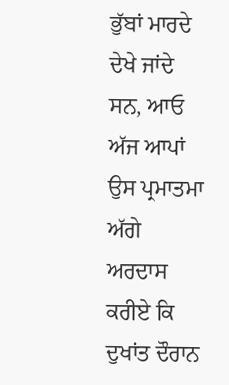ਭੁੱਬਾਂ ਮਾਰਦੇ ਦੇਖੇ ਜਾਂਦੇ ਸਨ, ਆਓ ਅੱਜ ਆਪਾਂ ਉਸ ਪ੍ਰਮਾਤਮਾ ਅੱਗੇ ਅਰਦਾਸ ਕਰੀਏ ਕਿ ਦੁਖਾਂਤ ਦੌਰਾਨ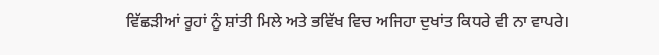ਵਿੱਛੜੀਆਂ ਰੂਹਾਂ ਨੂੰ ਸ਼ਾਂਤੀ ਮਿਲੇ ਅਤੇ ਭਵਿੱਖ ਵਿਚ ਅਜਿਹਾ ਦੁਖਾਂਤ ਕਿਧਰੇ ਵੀ ਨਾ ਵਾਪਰੇ।